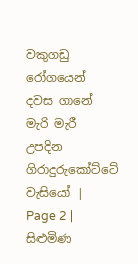වකුගඩු රෝගයෙන් දවස ගානේ මැරි මැරී උපදින ගිරාදුරුකෝට්ටේ වැසියෝ | Page 2 | සිළුමිණ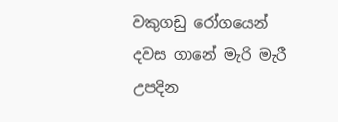වකුගඩු රෝගයෙන් දවස ගානේ මැරි මැරී උපදින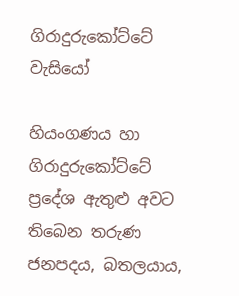ගිරාදුරුකෝට්ටේ වැසියෝ

හියංගණය හා ගිරාදුරුකෝට්ටේ ප්‍රදේශ ඇතුළු අවට තිබෙන තරුණ ජනපදය, බතලයාය,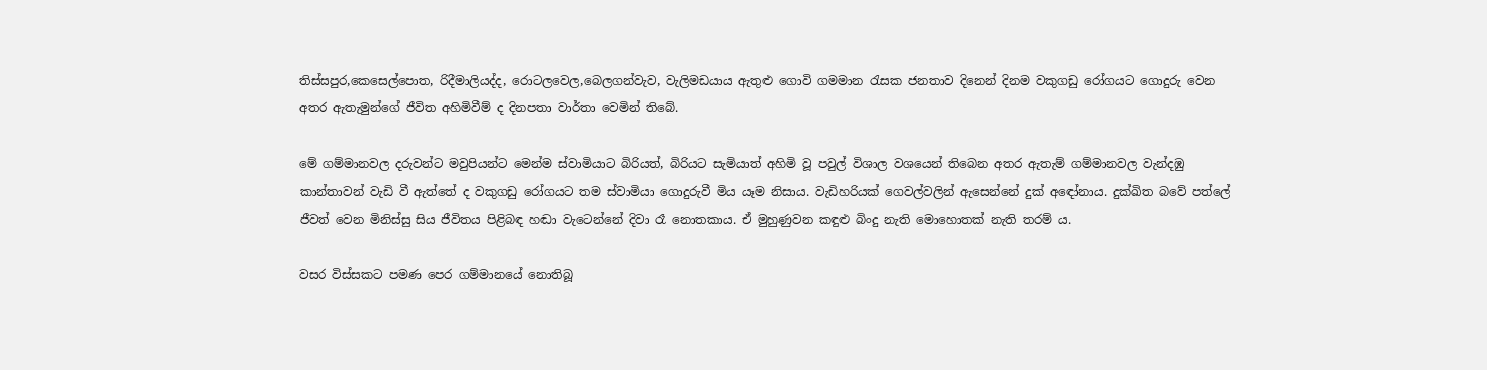තිස්සපුර,කෙසෙල්පොත, රිදීමාලියද්ද, රොටලවෙල,බෙලගන්වැව, වැලිමඩයාය ඇතුළු ගොවි ගමමාන රැසක ජනතාව දිනෙන් දිනම වකුගඩු රෝගයට ගොදුරු වෙන අතර ඇතැමුන්ගේ ජීවිත අහිමිවීම් ද දිනපතා වාර්තා වෙමින් තිබේ.

මේ ගම්මානවල දරුවන්ට මවුපියන්ට මෙන්ම ස්වාමියාට බිරියත්, බිරියට සැමියාත් අහිමි වූ පවුල් විශාල වශයෙන් තිබෙන අතර ඇතැම් ගම්මානවල වැන්දඹු කාන්තාවන් වැඩි වී ඇත්තේ ද වකුගඩු රෝගයට තම ස්වාමියා ගොදුරුවී මිය යෑම නිසාය. වැඩිහරියක් ගෙවල්වලින් ඇසෙන්නේ දුක් අඳෝනාය. දුක්ඛිත බවේ පත්ලේ ජීවත් වෙන මිනිස්සු සිය ජීවිතය පිළිබඳ හඬා වැටෙන්නේ දිවා රෑ නොතකාය. ඒ මුහුණුවන කඳුළු බිංදු නැති මොහොතක් නැති තරම් ය.

වසර විස්සකට පමණ පෙර ගම්මානයේ නොතිබූ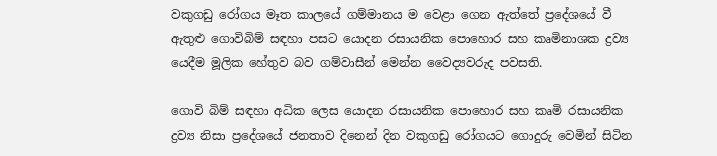වකුගඩු රෝගය මෑත කාලයේ ගම්මානය ම වෙළා ගෙන ඇත්තේ ප්‍රදේශයේ වී ඇතුළු ගොවිබිම් සඳහා පසට යොදන රසායනික පොහොර සහ කෘමිනාශක ද්‍රව්‍ය යෙදීම මූලික හේතුව බව ගම්වාසීන් මෙන්න වෛද්‍යවරුද පවසති.

ගොවි බිම් සඳහා අධික ලෙස යොදන රසායනික පොහොර සහ කෘමි රසායනික ද්‍රව්‍ය නිසා ප්‍රදේශයේ ජනතාව දිනෙන් දින වකුගඩු රෝගයට ගොදුරු වෙමින් සිටින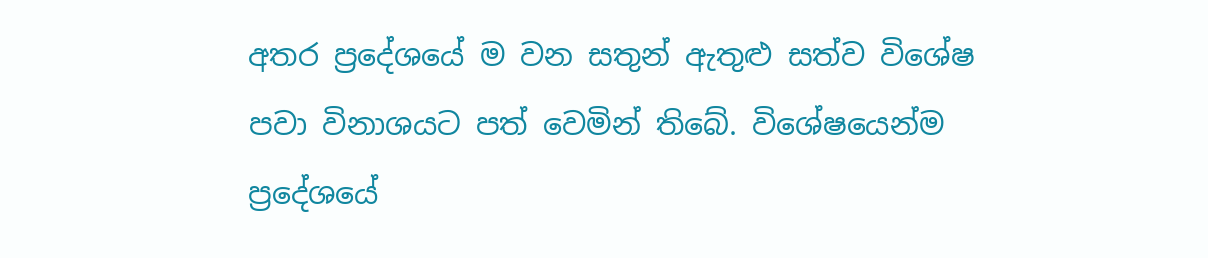අතර ප්‍රදේශයේ ම වන සතුන් ඇතුළු සත්ව විශේෂ පවා විනාශයට පත් වෙමින් තිබේ. විශේෂයෙන්ම ප්‍රදේශයේ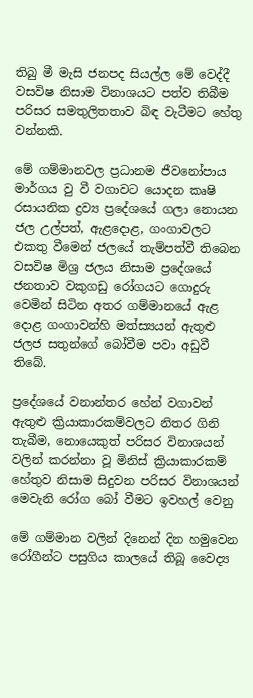තිබු මී මැසි ජනපද සියල්ල මේ වෙද්දී වසවිෂ නිසාම විනාශයට පත්ව තිබීම පරිසර සමතුලිතතාව බිඳ වැටීමට හේතු වන්නකි.

මේ ගම්මානවල ප්‍රධානම ජීවනෝපාය මාර්ගය වු වී වගාවට යොදන කෘෂි රසායනික ද්‍රව්‍ය ප්‍රදේශයේ ගලා නොයන ජල උල්පත්, ඇළදොළ, ගංගාවලට එකතු වීමෙන් ජලයේ තැම්පත්වී තිබෙන වසවිෂ මිශ්‍ර ජලය නිසාම ප්‍රදේශයේ ජනතාව වකුගඩු රෝගයට ගොදුරු වෙමින් සිටින අතර ගම්මානයේ ඇළ දොළ ගංගාවන්හි මත්ස්‍යයන් ඇතුළු ජලජ සතුන්ගේ බෝවීම පවා අඩුවී තිබේ.

ප්‍රදේශයේ වනාන්තර හේන් වගාවන් ඇතුළු ක්‍රියාකාරකම්වලට නිතර ගිනි තැබීම, නොයෙකුත් පරිසර විනාශයන් වලින් කරන්නා වූ මිනිස් ක්‍රියාකාරකම් හේතුව නිසාම සිදුවන පරිසර විනාශයන් මෙවැනි රෝග බෝ වීමට ඉවහල් වෙනු

මේ ගම්මාන වලින් දිනෙන් දින හමුවෙන රෝගීන්ට පසුගිය කාලයේ තිබූ වෛද්‍ය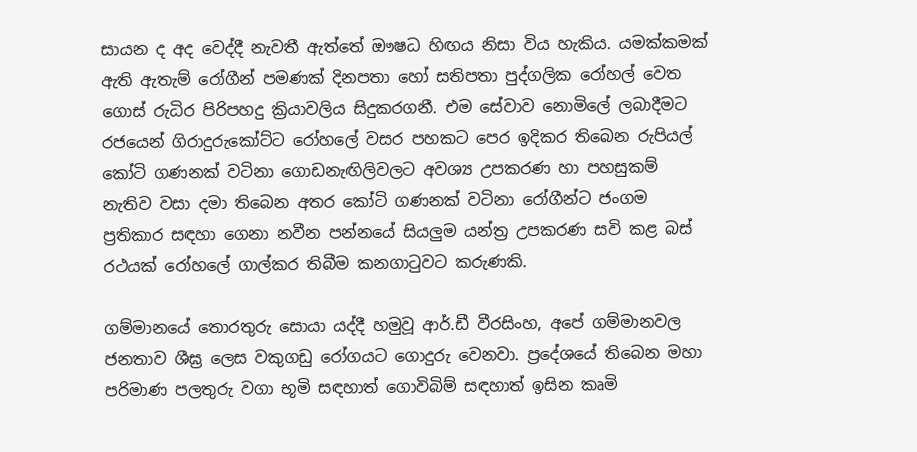සායන ද අද වෙද්දී නැවතී ඇත්තේ ඖෂධ හිඟය නිසා විය හැකිය. යමක්කමක් ඇති ඇතැම් රෝගීන් පමණක් දිනපතා හෝ සතිපතා පුද්ගලික රෝහල් වෙත ගොස් රුධිර පිරිපහදු ක්‍රියාවලිය සිදුකරගනී. එම සේවාව නොමිලේ ලබාදීමට රජයෙන් ගිරාදුරුකෝට්ට රෝහලේ වසර පහකට පෙර ඉදිකර තිබෙන රුපියල් කෝටි ගණනක් වටිනා ගොඩනැඟිලිවලට අවශ්‍ය උපකරණ හා පහසුකම් නැතිව වසා දමා තිබෙන අතර කෝටි ගණනක් වටිනා රෝගීන්ට ජංගම ප්‍රතිකාර සඳහා ගෙනා නවීන පන්නයේ සියලුම යන්ත්‍ර උපකරණ සවි කළ බස් රථයක් රෝහලේ ගාල්කර තිබීම කනගාටුවට කරුණකි.

ගම්මානයේ තොරතුරු සොයා යද්දී හමුවූ ආර්.ඩී වීරසිංහ, අපේ ගම්මානවල ජනතාව ශීඝ්‍ර ලෙස වකුගඩු රෝගයට ගොදුරු වෙනවා. ප්‍රදේශයේ තිබෙන මහා පරිමාණ පලතුරු වගා භූමි සඳහාත් ගොවිබිම් සඳහාත් ඉසින කෘමි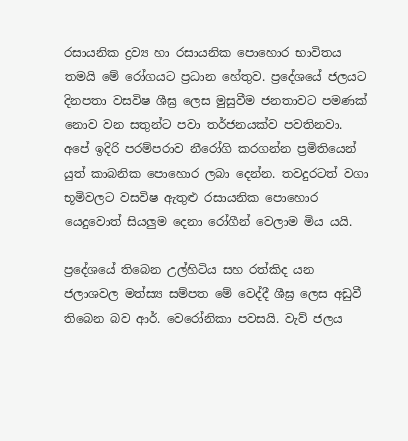රසායනික ද්‍රව්‍ය හා රසායනික පොහොර භාවිතය තමයි මේ රෝගයට ප්‍රධාන හේතුව. ප්‍රදේශයේ ජලයට දිනපතා වසවිෂ ශීඝ්‍ර ලෙස මුසුවීම ජනතාවට පමණක් නොව වන සතුන්ට පවා තර්ජනයක්ව පවතිනවා. අපේ ඉදිරි පරම්පරාව නීරෝගි කරගන්න ප්‍රමිතියෙන් යුත් කාබනික පොහොර ලබා දෙන්න. තවදුරටත් වගා භූමිවලට වසවිෂ ඇතුළු රසායනික පොහොර යෙදුවොත් සියලුම දෙනා රෝගීන් වෙලාම මිය යයි.

ප්‍රදේශයේ තිබෙන උල්හිටිය සහ රත්කිද යන ජලාශවල මත්ස්‍ය සම්පත මේ වෙද්දී ශීඝ්‍ර ලෙස අඩුවී තිබෙන බව ආර්. වෙරෝනිකා පවසයි. වැව් ජලය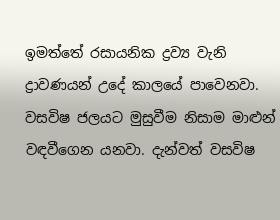ඉමත්තේ රසායනික ද්‍රව්‍ය වැනි ද්‍රාවණයන් උදේ කාලයේ පාවෙනවා. වසවිෂ ජලයට මුසුවීම නිසාම මාළුන් වඳවීගෙන යනවා. දැන්වත් වසවිෂ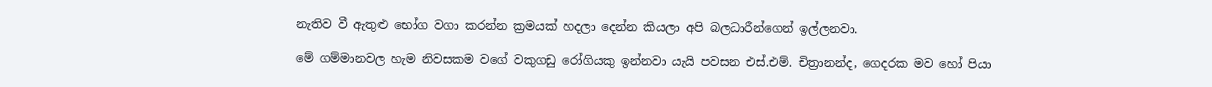නැතිව වී ඇතුළු භෝග වගා කරන්න ක්‍රමයක් හදලා දෙන්න කියලා අපි බලධාරීන්ගෙන් ඉල්ලනවා.

මේ ගම්මානවල හැම නිවසකම වගේ වකුගඩු රෝගියකු ඉන්නවා යැයි පවසන එස්.එම්. චිත්‍රානන්ද, ගෙදරක මව හෝ පියා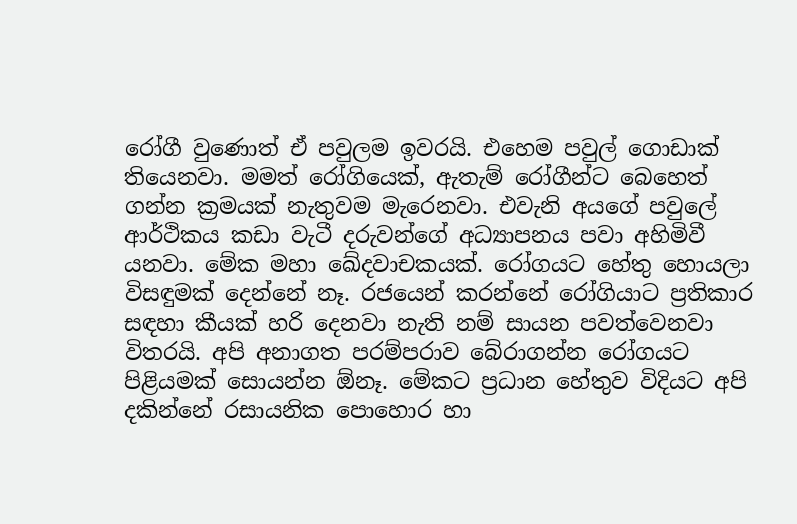රෝගී වුණොත් ඒ පවුලම ඉවරයි. එහෙම පවුල් ගොඩාක් තියෙනවා. මමත් රෝගියෙක්, ඇතැම් රෝගීන්ට බෙහෙත් ගන්න ක්‍රමයක් නැතුවම මැරෙනවා. එවැනි අයගේ පවුලේ ආර්ථිකය කඩා වැටී දරුවන්ගේ අධ්‍යාපනය පවා අහිමිවී යනවා. මේක මහා ඛේදවාචකයක්. රෝගයට හේතු හොයලා විසඳුමක් දෙන්නේ නෑ. රජයෙන් කරන්නේ රෝගියාට ප්‍රතිකාර සඳහා කීයක් හරි දෙනවා නැති නම් සායන පවත්වෙනවා විතරයි. අපි අනාගත පරම්පරාව බේරාගන්න රෝගයට පිළියමක් සොයන්න ඕනෑ. මේකට ප්‍රධාන හේතුව විදියට අපි දකින්නේ රසායනික පොහොර හා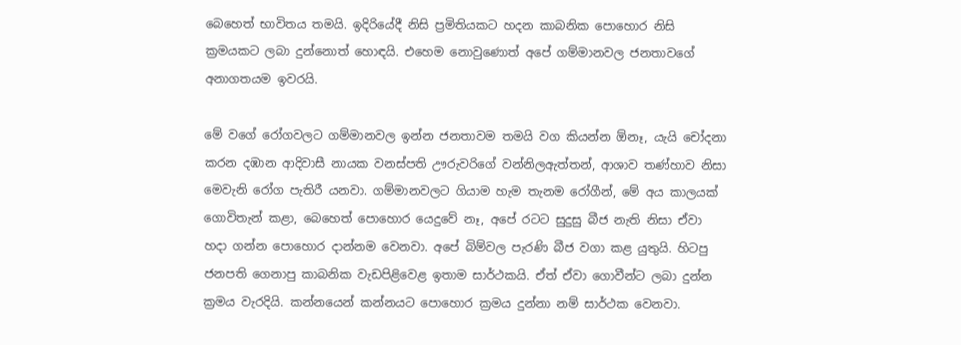බෙහෙත් භාවිතය තමයි. ඉදිරියේදී නිසි ප්‍රමිතියකට හදන කාබනික පොහොර නිසි ක්‍රමයකට ලබා දුන්නොත් හොඳයි. එහෙම නොවුණොත් අපේ ගම්මානවල ජනතාවගේ අනාගතයම ඉවරයි.

මේ වගේ රෝගවලට ගම්මානවල ඉන්න ජනතාවම තමයි වග කියන්න ඕනෑ, යැයි චෝදනා කරන දඹාන ආදිවාසී නායක වනස්පති ඌරුවරිගේ වන්නිලඇත්තන්, ආශාව තණ්හාව නිසා මෙවැනි රෝග පැතිරී යනවා. ගම්මානවලට ගියාම හැම තැනම රෝගීන්, මේ අය කාලයක් ගොවිතැන් කළා, බෙහෙත් පොහොර යෙදුවේ නෑ, අපේ රටට සුදුසු බීජ නැති නිසා ඒවා හදා ගන්න පොහොර දාන්නම වෙනවා. අපේ බිම්වල පැරණි බීජ වගා කළ යුතුයි. හිටපු ජනපති ගෙනාපු කාබනික වැඩපිළිවෙළ ඉතාම සාර්ථකයි. ඒත් ඒවා ගොවීන්ට ලබා දුන්න ක්‍රමය වැරදියි. කන්නයෙන් කන්නයට පොහොර ක්‍රමය දුන්නා නම් සාර්ථක වෙනවා.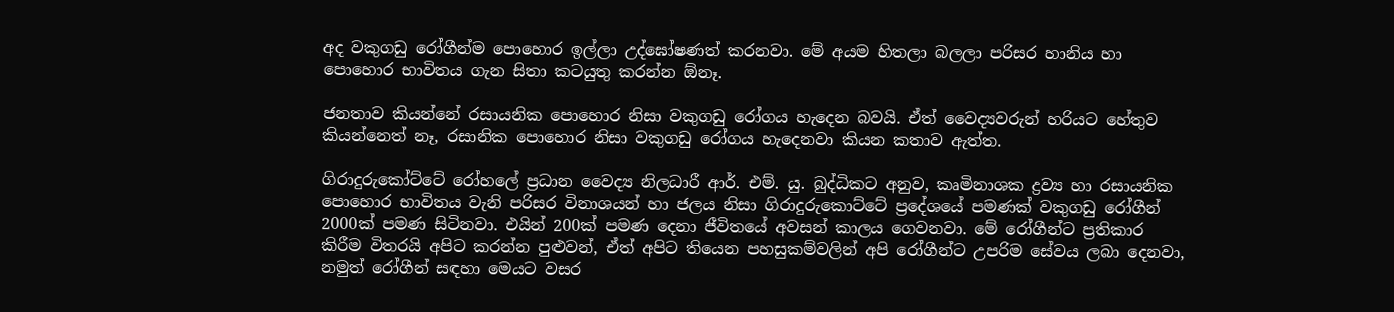අද වකුගඩු රෝගීන්ම පොහොර ඉල්ලා උද්ඝෝෂණත් කරනවා. මේ අයම හිතලා බලලා පරිසර හානිය හා පොහොර භාවිතය ගැන සිතා කටයුතු කරන්න ඕනෑ.

ජනතාව කියන්නේ රසායනික පොහොර නිසා වකුගඩු රෝගය හැදෙන බවයි. ඒත් වෛද්‍යවරුන් හරියට හේතුව කියන්නෙත් නෑ, රසානික පොහොර නිසා වකුගඩු රෝගය හැදෙනවා කියන කතාව ඇත්ත.

ගිරාදුරුකෝට්ටේ රෝහලේ ප්‍රධාන වෛද්‍ය නිලධාරී ආර්. එම්. යු. බුද්ධිකට අනුව, කෘමිනාශක ද්‍රව්‍ය හා රසායනික පොහොර භාවිතය වැනි පරිසර විනාශයන් හා ජලය නිසා ගිරාදුරුකොට්ටේ ප්‍රදේශයේ පමණක් වකුගඩු රෝගීන් 2000ක් පමණ සිටිනවා. එයින් 200ක් පමණ දෙනා ජීවිතයේ අවසන් කාලය ගෙවනවා. මේ රෝගීන්ට ප්‍රතිකාර කිරීම විතරයි අපිට කරන්න පුළුවන්, ඒත් අපිට තියෙන පහසුකම්වලින් අපි රෝගීන්ට උපරිම සේවය ලබා දෙනවා, නමුත් රෝගීන් සඳහා මෙයට වසර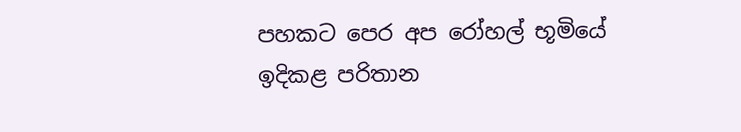පහකට පෙර අප රෝහල් භූමියේ ඉදිකළ පරිතාන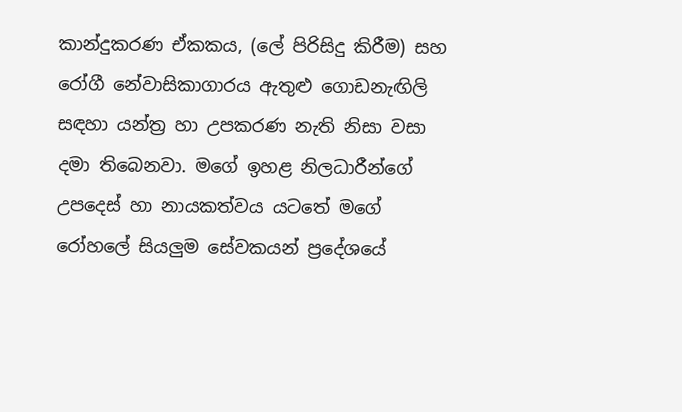කාන්දුකරණ ඒකකය, (ලේ පිරිසිදු කිරීම) සහ රෝගී නේවාසිකාගාරය ඇතුළු ගොඩනැඟිලි සඳහා යන්ත්‍ර හා උපකරණ නැති නිසා වසා දමා තිබෙනවා. මගේ ඉහළ නිලධාරීන්ගේ උපදෙස් හා නායකත්වය යටතේ මගේ රෝහලේ සියලුම සේවකයන් ප්‍රදේශයේ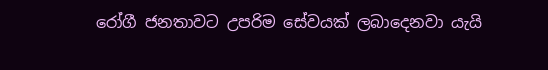රෝගී ජනතාවට උපරිම සේවයක් ලබාදෙනවා යැයි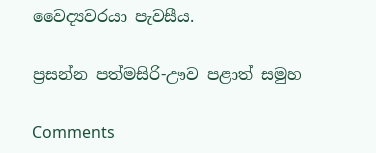වෛද්‍යවරයා පැවසීය.

ප්‍රසන්න පත්මසිරි-ඌව පළාත් සමුහ

Comments